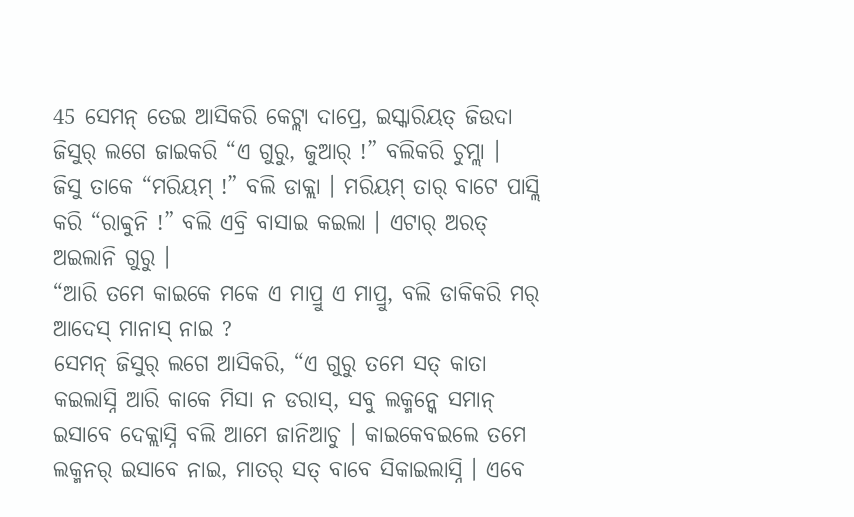45 ସେମନ୍ ତେଇ ଆସିକରି କେଟ୍ଲା ଦାପ୍ରେ, ଇସ୍କାରିୟତ୍ ଜିଉଦା ଜିସୁର୍ ଲଗେ ଜାଇକରି “ଏ ଗୁରୁ, ଜୁଆର୍ !” ବଲିକରି ଚୁମ୍ଲା ।
ଜିସୁ ତାକେ “ମରିୟମ୍ !” ବଲି ଡାକ୍ଲା । ମରିୟମ୍ ତାର୍ ବାଟେ ପାସ୍ଲି କରି “ରାବ୍ବୁନି !” ବଲି ଏବ୍ରି ବାସାଇ କଇଲା । ଏଟାର୍ ଅରତ୍ ଅଇଲାନି ଗୁରୁ ।
“ଆରି ତମେ କାଇକେ ମକେ ଏ ମାପ୍ରୁ ଏ ମାପ୍ରୁ, ବଲି ଡାକିକରି ମର୍ ଆଦେସ୍ ମାନାସ୍ ନାଇ ?
ସେମନ୍ ଜିସୁର୍ ଲଗେ ଆସିକରି, “ଏ ଗୁରୁ ତମେ ସତ୍ କାତା କଇଲାସ୍ନି ଆରି କାକେ ମିସା ନ ଡରାସ୍, ସବୁ ଲକ୍ମନ୍କେ ସମାନ୍ ଇସାବେ ଦେକ୍ଲାସ୍ନି ବଲି ଆମେ ଜାନିଆଚୁ । କାଇକେବଇଲେ ତମେ ଲକ୍ମନର୍ ଇସାବେ ନାଇ, ମାତର୍ ସତ୍ ବାବେ ସିକାଇଲାସ୍ନି । ଏବେ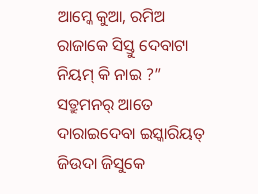ଆମ୍କେ କୁଆ, ରମିଅ ରାଜାକେ ସିସ୍ତୁ ଦେବାଟା ନିୟମ୍ କି ନାଇ ?”
ସତ୍ରୁମନର୍ ଆତେ ଦାରାଇଦେବା ଇସ୍କାରିୟତ୍ ଜିଉଦା ଜିସୁକେ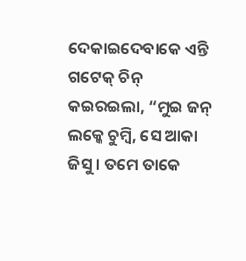ଦେକାଇଦେବାକେ ଏନ୍ତି ଗଟେକ୍ ଚିନ୍ କଇରଇଲା, “ମୁଇ ଜନ୍ ଲକ୍କେ ଚୁମ୍ବି, ସେ ଆକା ଜିସୁ । ତମେ ତାକେ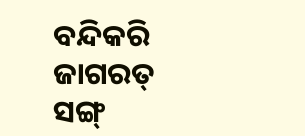ବନ୍ଦିକରି ଜାଗରତ୍ ସଙ୍ଗ୍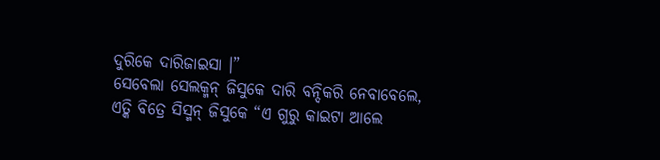ଦୁରିକେ ଦାରିଜାଇସା ।”
ସେବେଲା ସେଲକ୍ମନ୍ ଜିସୁକେ ଦାରି ବନ୍ଦିକରି ନେବାବେଲେ,
ଏତ୍କି ବିତ୍ରେ ସିସ୍ମନ୍ ଜିସୁକେ “ଏ ଗୁରୁ କାଇଟା ଆଲେ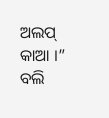ଅଲପ୍ କାଆ ।” ବଲି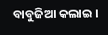ବାବୁଜିଆ କଲାଇ ।